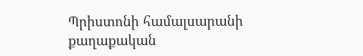Պրիստոնի համալսարանի քաղաքական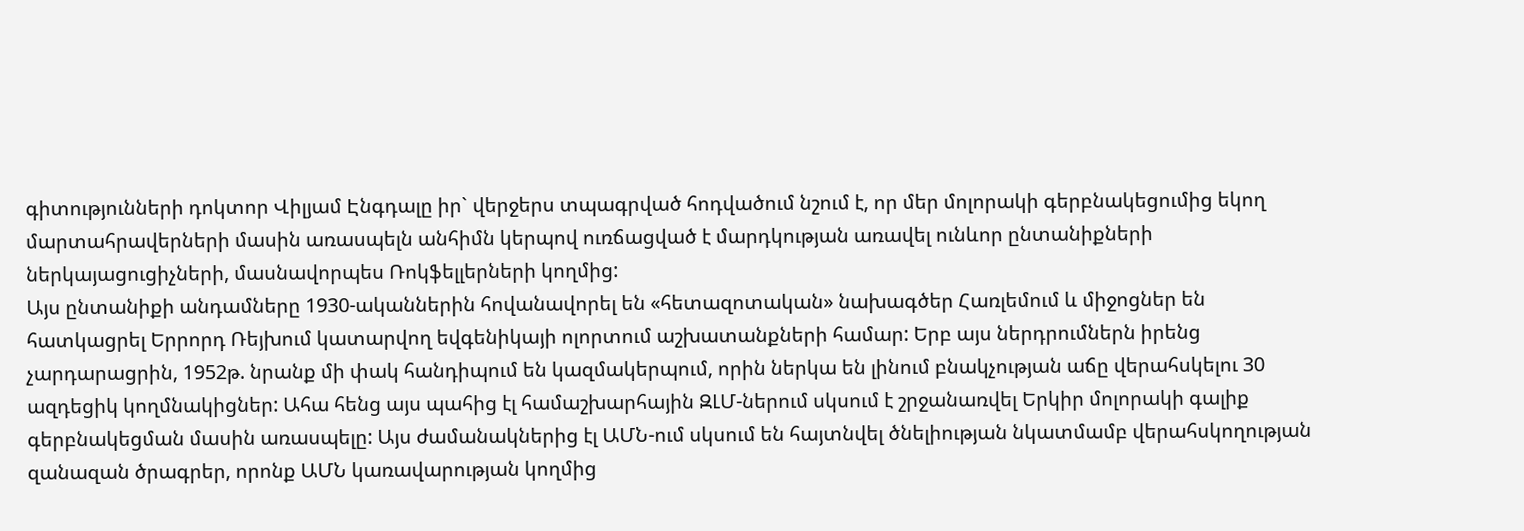գիտությունների դոկտոր Վիլյամ Էնգդալը իր` վերջերս տպագրված հոդվածում նշում է, որ մեր մոլորակի գերբնակեցումից եկող մարտահրավերների մասին առասպելն անհիմն կերպով ուռճացված է մարդկության առավել ունևոր ընտանիքների ներկայացուցիչների, մասնավորպես Ռոկֆելլերների կողմից:
Այս ընտանիքի անդամները 1930-ականներին հովանավորել են «հետազոտական» նախագծեր Հառլեմում և միջոցներ են հատկացրել Երրորդ Ռեյխում կատարվող եվգենիկայի ոլորտում աշխատանքների համար: Երբ այս ներդրումներն իրենց չարդարացրին, 1952թ. նրանք մի փակ հանդիպում են կազմակերպում, որին ներկա են լինում բնակչության աճը վերահսկելու 30 ազդեցիկ կողմնակիցներ: Ահա հենց այս պահից էլ համաշխարհային ԶԼՄ-ներում սկսում է շրջանառվել Երկիր մոլորակի գալիք գերբնակեցման մասին առասպելը: Այս ժամանակներից էլ ԱՄՆ-ում սկսում են հայտնվել ծնելիության նկատմամբ վերահսկողության զանազան ծրագրեր, որոնք ԱՄՆ կառավարության կողմից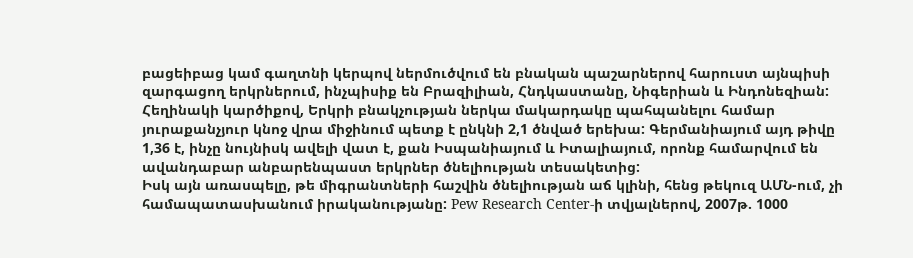բացեիբաց կամ գաղտնի կերպով ներմուծվում են բնական պաշարներով հարուստ այնպիսի զարգացող երկրներում, ինչպիսիք են Բրազիլիան, Հնդկաստանը, Նիգերիան և Ինդոնեզիան:
Հեղինակի կարծիքով, Երկրի բնակչության ներկա մակարդակը պահպանելու համար յուրաքանչյուր կնոջ վրա միջինում պետք է ընկնի 2,1 ծնված երեխա: Գերմանիայում այդ թիվը 1,36 է, ինչը նույնիսկ ավելի վատ է, քան Իսպանիայում և Իտալիայում, որոնք համարվում են ավանդաբար անբարենպաստ երկրներ ծնելիության տեսակետից:
Իսկ այն առասպելը, թե միգրանտների հաշվին ծնելիության աճ կլինի, հենց թեկուզ ԱՄՆ-ում, չի համապատասխանում իրականությանը: Pew Research Center-ի տվյալներով, 2007թ. 1000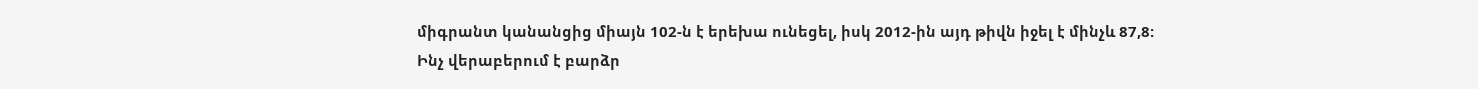միգրանտ կանանցից միայն 102-ն է երեխա ունեցել, իսկ 2012-ին այդ թիվն իջել է մինչև 87,8:
Ինչ վերաբերում է բարձր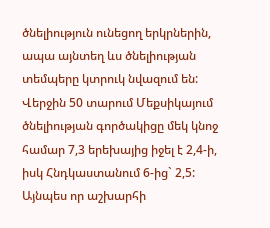ծնելիություն ունեցող երկրներին, ապա այնտեղ ևս ծնելիության տեմպերը կտրուկ նվազում են: Վերջին 50 տարում Մեքսիկայում ծնելիության գործակիցը մեկ կնոջ համար 7,3 երեխայից իջել է 2,4-ի, իսկ Հնդկաստանում 6-ից` 2,5:
Այնպես որ աշխարհի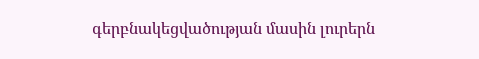գերբնակեցվածության մասին լուրերն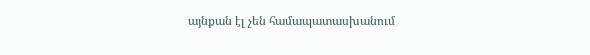այնքան էլ չեն համապատասխանում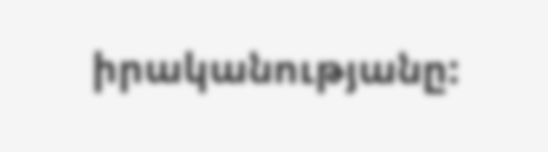իրականությանը: